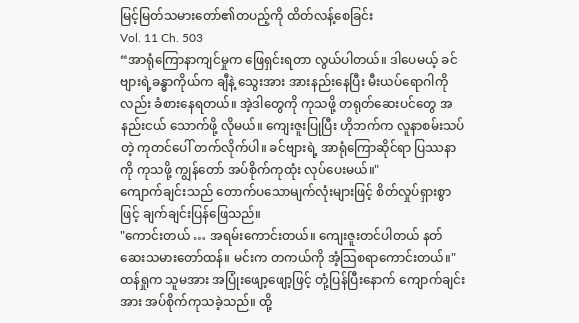မြင့်မြတ်သမားတော်၏တပည့်ကို ထိတ်လန့်စေခြင်း
Vol. 11 Ch. 503
“အာရုံကြောနာကျင်မှုက ဖြေရှင်းရတာ လွယ်ပါတယ်။ ဒါပေမယ့် ခင်ဗျားရဲ့ခန္ဓာကိုယ်က ချီနဲ့ သွေးအား အားနည်းနေပြီး မီးယပ်ရောဂါကိုလည်း ခံစားနေရတယ်။ အဲ့ဒါတွေကို ကုသဖို့ တရုတ်ဆေးပင်တွေ အနည်းငယ် သောက်ဖို့ လိုမယ်။ ကျေးဇူးပြုပြီး ဟိုဘက်က လူနာစမ်းသပ်တဲ့ ကုတင်ပေါ် တက်လိုက်ပါ။ ခင်ဗျားရဲ့ အာရုံကြောဆိုင်ရာ ပြဿနာကို ကုသဖို့ ကျွန်တော် အပ်စိုက်ကုထုံး လုပ်ပေးမယ်။"
ကျောက်ချင်းသည် တောက်ပသောမျက်လုံးများဖြင့် စိတ်လှုပ်ရှားစွာဖြင့် ချက်ချင်းပြန်ဖြေသည်။
"ကောင်းတယ် … အရမ်းကောင်းတယ်။ ကျေးဇူးတင်ပါတယ် နတ်ဆေးသမားတော်ထန်။ မင်းက တကယ်ကို အံ့သြစရာကောင်းတယ်။"
ထန်ရှုက သူမအား အပြုံးဖျော့ဖျော့ဖြင့် တုံ့ပြန်ပြီးနောက် ကျောက်ချင်းအား အပ်စိုက်ကုသခဲ့သည်။ ထို့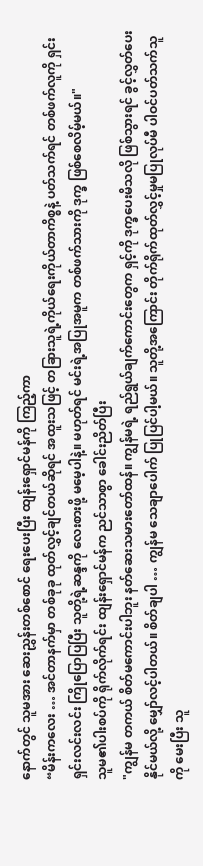နောက်တွင် သူမအား ဆေးညွှန်းတစ်စောင် ရေးပေးပြီး ထျန်းရှောင်မန်ကို ကြည့်ကာ
“မိန်းကလေး … အင်တာနက်မှာ တစ်ခုခု ထုတ်လွှင့်ချင်တယ်ဆိုရင် အထူးသဖြင့် တခြားသူရဲ့ကိုယ်ရေးကိုယ်တာကိစ္စနဲ့ ပတ်သက်ရင် တစ်ဖက်လူကို ရှင်းရှင်းလင်းလင်း ကြိုပြောပြပြီး သူတို့ရဲ့ဆန္ဒကို လေးစားဖို့ မမေ့ပါနဲ့။ မဟုတ်ရင် မင်းရဲ့အပြုအမူက တစ်ဖက်သားကို ဒုက္ခ ဖြစ်စေလိမ့်မယ်။"
သူမ၏ပါးစပ်ကို ရိုက်လိုက်ရင်း ထျန်းရှောင်မန်က ညင်သာစွာ ခေါင်းညိတ်ပြီး
"ကျွန်မ တကယ် စိတ်မကောင်းပါဘူး နတ်ဆေးသမားတော်ထန်။ ကျွန်မရဲ့ ရည်ရွယ်ချက်ကောင်းတွေက ရှင့်ကို ဒုက္ခပေးမိသလို ဖြစ်သွားရင် ခွင့်လွှတ်ပေးနိုင်မယ်လို့ မျှော်လင့်ပါတယ်။ စိတ်ချပါ … ကျွန်မ သေချာပေါက် ပြုပြင်ပါ့မယ်။ သူတို့အကြောင်း တိုက်ရိုက်ထုတ်လွှင့်မှုမပြုလုပ်မီ ပါဝင်ပတ်သက်သူကို မေးပြီး သူ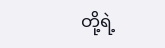တို့ရဲ့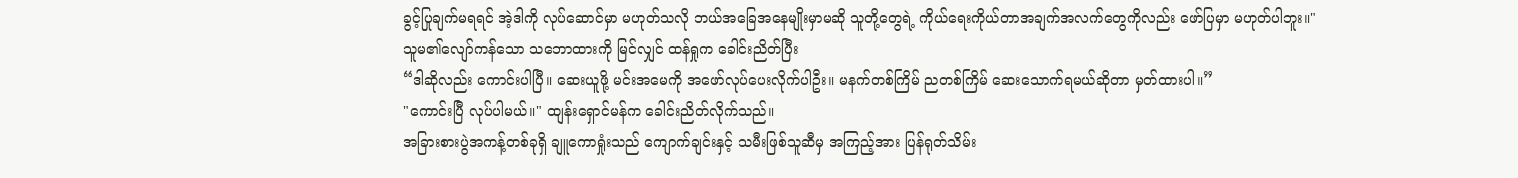ခွင့်ပြုချက်မရရင် အဲ့ဒါကို လုပ်ဆောင်မှာ မဟုတ်သလို ဘယ်အခြေအနေမျိုးမှာမဆို သူတို့တွေရဲ့ ကိုယ်ရေးကိုယ်တာအချက်အလက်တွေကိုလည်း ဖော်ပြမှာ မဟုတ်ပါဘူး။"
သူမ၏လျော်ကန်သော သဘောထားကို မြင်လျှင် ထန်ရှုက ခေါင်းညိတ်ပြီး
“ဒါဆိုလည်း ကောင်းပါပြီ။ ဆေးယူဖို့ မင်းအမေကို အဖော်လုပ်ပေးလိုက်ပါဦး။ မနက်တစ်ကြိမ် ညတစ်ကြိမ် ဆေးသောက်ရမယ်ဆိုတာ မှတ်ထားပါ။”
"ကောင်းပြီ လုပ်ပါမယ်။" ထျန်းရှောင်မန်က ခေါင်းညိတ်လိုက်သည်။
အခြားစားပွဲအကန့်တစ်ခုရှိ ချူကောရှုံးသည် ကျောက်ချင်းနှင့် သမီးဖြစ်သူဆီမှ အကြည့်အား ပြန်ရုတ်သိမ်း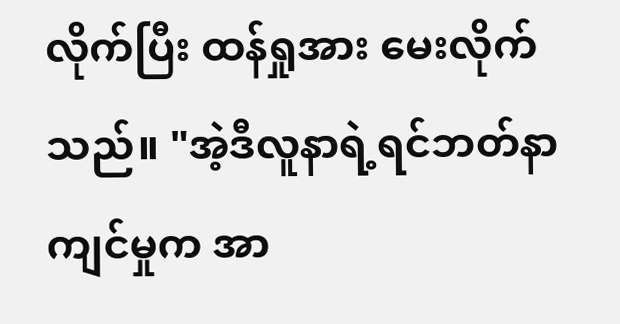လိုက်ပြီး ထန်ရှုအား မေးလိုက်သည်။ "အဲ့ဒီလူနာရဲ့ရင်ဘတ်နာကျင်မှုက အာ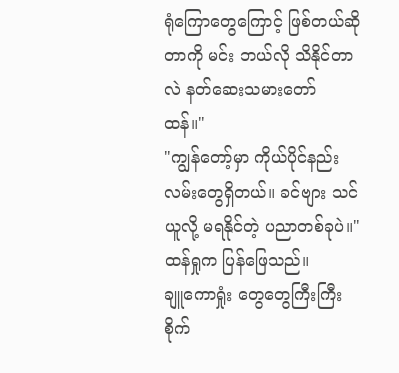ရုံကြောတွေကြောင့် ဖြစ်တယ်ဆိုတာကို မင်း ဘယ်လို သိနိုင်တာလဲ နတ်ဆေးသမားတော် ထန်။"
"ကျွန်တော့်မှာ ကိုယ်ပိုင်နည်းလမ်းတွေရှိတယ်။ ခင်ဗျား သင်ယူလို့ မရနိုင်တဲ့ ပညာတစ်ခုပဲ။" ထန်ရှုက ပြန်ဖြေသည်။
ချူကောရှုံး တွေတွေကြီးကြီး စိုက်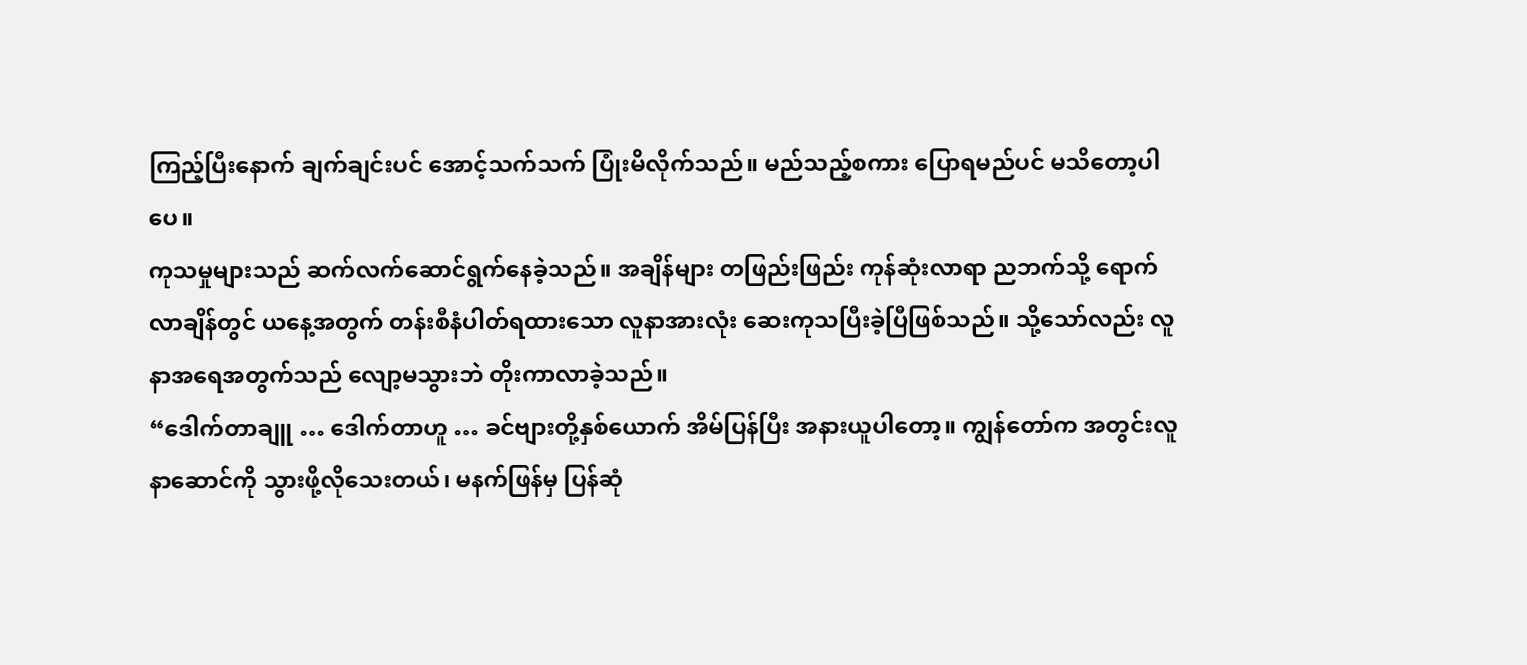ကြည့်ပြီးနောက် ချက်ချင်းပင် အောင့်သက်သက် ပြုံးမိလိုက်သည်။ မည်သည့်စကား ပြောရမည်ပင် မသိတော့ပါပေ။
ကုသမှုများသည် ဆက်လက်ဆောင်ရွက်နေခဲ့သည်။ အချိန်များ တဖြည်းဖြည်း ကုန်ဆုံးလာရာ ညဘက်သို့ ရောက်လာချိန်တွင် ယနေ့အတွက် တန်းစီနံပါတ်ရထားသော လူနာအားလုံး ဆေးကုသပြီးခဲ့ပြီဖြစ်သည်။ သို့သော်လည်း လူနာအရေအတွက်သည် လျော့မသွားဘဲ တိုးကာလာခဲ့သည်။
“ဒေါက်တာချူ … ဒေါက်တာဟူ … ခင်ဗျားတို့နှစ်ယောက် အိမ်ပြန်ပြီး အနားယူပါတော့။ ကျွန်တော်က အတွင်းလူနာဆောင်ကို သွားဖို့လိုသေးတယ်၊ မနက်ဖြန်မှ ပြန်ဆုံ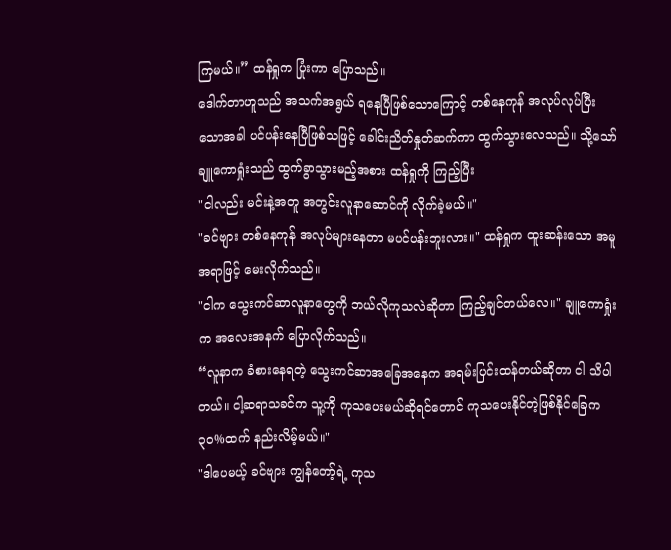ကြမယ်။” ထန်ရှုက ပြုံးကာ ပြောသည်။
ဒေါက်တာဟူသည် အသက်အရွယ် ရနေပြီဖြစ်သောကြောင့် တစ်နေကုန် အလုပ်လုပ်ပြီးသောအခါ ပင်ပန်းနေပြီဖြစ်သဖြင့် ခေါင်းညိတ်နှုတ်ဆက်ကာ ထွက်သွားလေသည်။ သို့သော် ချူကောရှုံးသည် ထွက်ခွာသွားမည့်အစား ထန်ရှုကို ကြည့်ပြီး
"ငါလည်း မင်းနဲ့အတူ အတွင်းလူနာဆောင်ကို လိုက်ခဲ့မယ်။"
"ခင်ဗျား တစ်နေကုန် အလုပ်များနေတာ မပင်ပန်းဘူးလား။" ထန်ရှုက ထူးဆန်းသော အမူအရာဖြင့် မေးလိုက်သည်။
"ငါက သွေးကင်ဆာလူနာတွေကို ဘယ်လိုကုသလဲဆိုတာ ကြည့်ချင်တယ်လေ။" ချူကောရှုံးက အလေးအနက် ပြောလိုက်သည်။
“လူနာက ခံစားနေရတဲ့ သွေးကင်ဆာအခြေအနေက အရမ်းပြင်းထန်တယ်ဆိုတာ ငါ သိပါတယ်။ ငါ့ဆရာသခင်က သူ့ကို ကုသပေးမယ်ဆိုရင်တောင် ကုသပေးနိုင်တဲ့ဖြစ်နိုင်ခြေက ၃၀%ထက် နည်းလိမ့်မယ်။"
"ဒါပေမယ့် ခင်ဗျား ကျွန်တော့်ရဲ့ ကုသ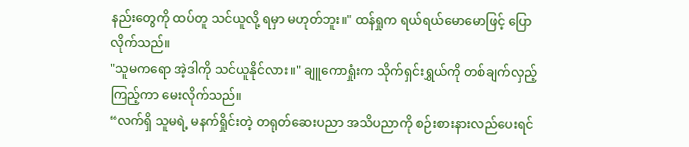နည်းတွေကို ထပ်တူ သင်ယူလို့ ရမှာ မဟုတ်ဘူး။" ထန်ရှုက ရယ်ရယ်မောမောဖြင့် ပြောလိုက်သည်။
"သူမကရော အဲ့ဒါကို သင်ယူနိုင်လား။" ချူကောရှုံးက သိုက်ရှင်းရွှယ်ကို တစ်ချက်လှည့်ကြည့်ကာ မေးလိုက်သည်။
“လက်ရှိ သူမရဲ့ မနက်ရှိုင်းတဲ့ တရုတ်ဆေးပညာ အသိပညာကို စဉ်းစားနားလည်ပေးရင်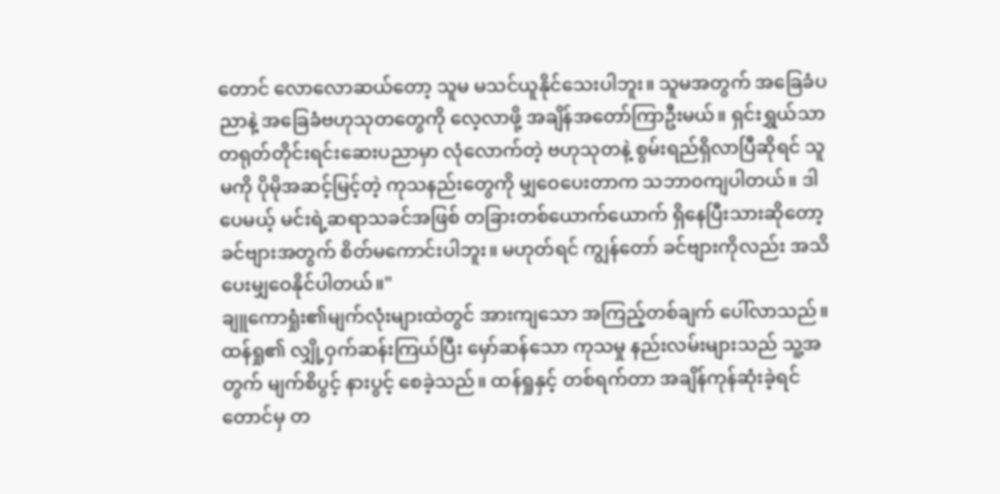တောင် လောလောဆယ်တော့ သူမ မသင်ယူနိုင်သေးပါဘူး။ သူမအတွက် အခြေခံပညာနဲ့ အခြေခံဗဟုသုတတွေကို လေ့လာဖို့ အချိန်အတော်ကြာဦးမယ်။ ရှင်းရွှယ်သာ တရုတ်တိုင်းရင်းဆေးပညာမှာ လုံလောက်တဲ့ ဗဟုသုတနဲ့ စွမ်းရည်ရှိလာပြီဆိုရင် သူမကို ပိုမိုအဆင့်မြင့်တဲ့ ကုသနည်းတွေကို မျှဝေပေးတာက သဘာ၀ကျပါတယ်။ ဒါပေမယ့် မင်းရဲ့ဆရာသခင်အဖြစ် တခြားတစ်ယောက်ယောက် ရှိနေပြီးသားဆိုတော့ ခင်ဗျားအတွက် စိတ်မကောင်းပါဘူး။ မဟုတ်ရင် ကျွန်တော် ခင်ဗျားကိုလည်း အသိပေးမျှဝေနိုင်ပါတယ်။"
ချူကောရှုံး၏မျက်လုံးများထဲတွင် အားကျသော အကြည့်တစ်ချက် ပေါ်လာသည်။ ထန်ရှု၏ လျှို့ဝှက်ဆန်းကြယ်ပြီး မှော်ဆန်သော ကုသမှု နည်းလမ်းများသည် သူ့အတွက် မျက်စိပွင့် နားပွင့် စေခဲ့သည်။ ထန်ရှုနှင့် တစ်ရက်တာ အချိန်ကုန်ဆုံးခဲ့ရင်တောင်မှ တ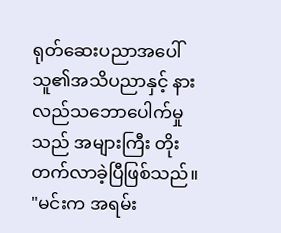ရုတ်ဆေးပညာအပေါ် သူ၏အသိပညာနှင့် နားလည်သဘောပေါက်မှုသည် အများကြီး တိုးတက်လာခဲ့ပြီဖြစ်သည်။
"မင်းက အရမ်း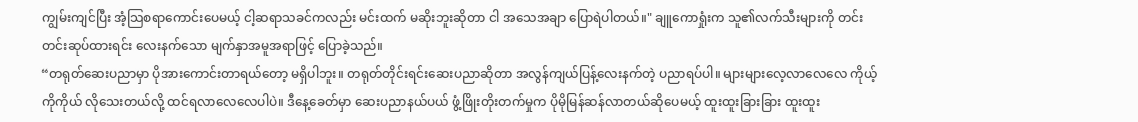ကျွမ်းကျင်ပြီး အံ့သြစရာကောင်းပေမယ့် ငါ့ဆရာသခင်ကလည်း မင်းထက် မဆိုးဘူးဆိုတာ ငါ အသေအချာ ပြောရဲပါတယ်။" ချူကောရှုံးက သူ၏လက်သီးများကို တင်းတင်းဆုပ်ထားရင်း လေးနက်သော မျက်နှာအမူအရာဖြင့် ပြောခဲ့သည်။
“တရုတ်ဆေးပညာမှာ ပိုအားကောင်းတာရယ်တော့ မရှိပါဘူး။ တရုတ်တိုင်းရင်းဆေးပညာဆိုတာ အလွန်ကျယ်ပြန့်လေးနက်တဲ့ ပညာရပ်ပါ။ များများလေ့လာလေလေ ကိုယ့်ကိုကိုယ် လိုသေးတယ်လို့ ထင်ရလာလေလေပါပဲ။ ဒီနေ့ခေတ်မှာ ဆေးပညာနယ်ပယ် ဖွံ့ဖြိုးတိုးတက်မှုက ပိုမိုမြန်ဆန်လာတယ်ဆိုပေမယ့် ထူးထူးခြားခြား ထူးထူး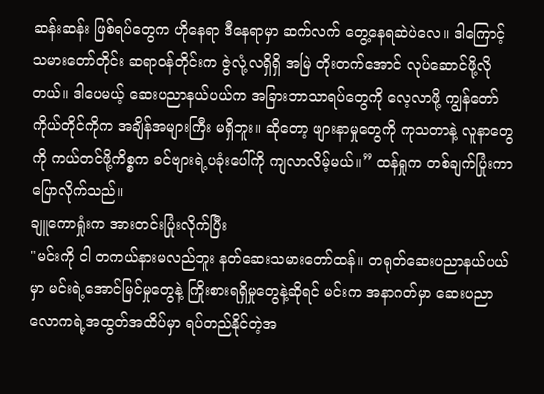ဆန်းဆန်း ဖြစ်ရပ်တွေက ဟိုနေရာ ဒီနေရာမှာ ဆက်လက် တွေ့နေရဆဲပဲလေ။ ဒါကြောင့် သမားတော်တိုင်း ဆရာဝန်တိုင်းက ဇွဲလုံ့လရှိရှိ အမြဲ တိုးတက်အောင် လုပ်ဆောင်ဖို့လိုတယ်။ ဒါပေမယ့် ဆေးပညာနယ်ပယ်က အခြားဘာသာရပ်တွေကို လေ့လာဖို့ ကျွန်တော်ကိုယ်တိုင်ကိုက အချိန်အများကြီး မရှိဘူး။ ဆိုတော့ ဖျားနာမှုတွေကို ကုသတာနဲ့ လူနာတွေကို ကယ်တင်ဖို့ကိစ္စက ခင်ဗျားရဲ့ပခုံးပေါ်ကို ကျလာလိမ့်မယ်။” ထန်ရှုက တစ်ချက်ပြုံးကာ ပြောလိုက်သည်။
ချူကောရှုံးက အားတင်းပြုံးလိုက်ပြီး
"မင်းကို ငါ တကယ်နားမလည်ဘူး နတ်ဆေးသမားတော်ထန်။ တရုတ်ဆေးပညာနယ်ပယ်မှာ မင်းရဲ့အောင်မြင်မှုတွေနဲ့ ကြိုးစားရရှိမှုတွေနဲ့ဆိုရင် မင်းက အနာဂတ်မှာ ဆေးပညာလောကရဲ့အထွတ်အထိပ်မှာ ရပ်တည်နိုင်တဲ့အ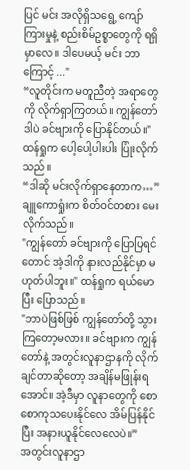ပြင် မင်း အလိုရှိသရွေ့ ကျော်ကြားမှုနဲ့ စည်းစိမ်ဥစ္စာတွေကို ရရှိမှာလေ။ ဒါပေမယ့် မင်း ဘာကြောင့် ..."
“လူတိုင်းက မတူညီတဲ့ အရာတွေကို လိုက်ရှာကြတယ်။ ကျွန်တော် ဒါပဲ ခင်ဗျားကို ပြောနိုင်တယ်။" ထန်ရှုက ပေါ့ပေါ့ပါးပါး ပြုံးလိုက်သည်။
“ဒါဆို မင်းလိုက်ရှာနေတာက…” ချူကောရှုံးက စိတ်ဝင်တစား မေးလိုက်သည်။
"ကျွန်တော် ခင်ဗျားကို ပြောပြရင်တောင် အဲ့ဒါကို နားလည်နိုင်မှာ မဟုတ်ပါဘူး။" ထန်ရှုက ရယ်မောပြီး ပြောသည်။
"ဘာပဲဖြစ်ဖြစ် ကျွန်တော်တို့ သွားကြတော့မလား။ ခင်ဗျားက ကျွန်တော်နဲ့ အတွင်းလူနာဌာနကို လိုက်ချင်တာဆိုတော့ အချိန်မဖြုန်းရအောင်။ အဲ့ဒီမှာ လူနာတွေကို စောစောကုသပေးနိုင်လေ အိမ်ပြန်နိုင်ပြီး အနားယူနိုင်လေလေပဲ။”
အတွင်းလူနာဌာ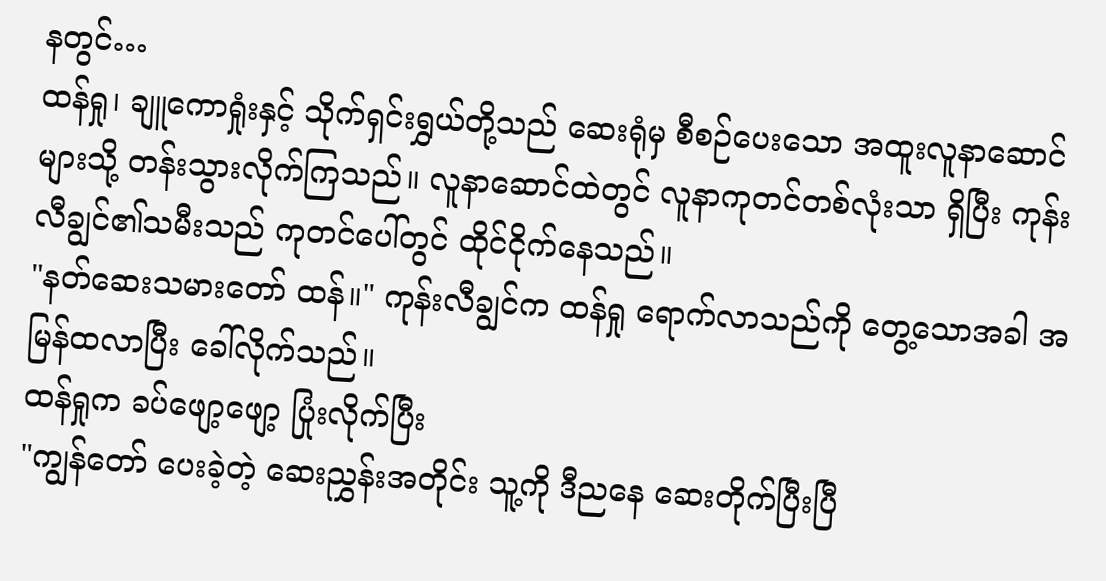နတွင်…
ထန်ရှု၊ ချူကောရှုံးနှင့် သိုက်ရှင်းရွှယ်တို့သည် ဆေးရုံမှ စီစဉ်ပေးသော အထူးလူနာဆောင်များသို့ တန်းသွားလိုက်ကြသည်။ လူနာဆောင်ထဲတွင် လူနာကုတင်တစ်လုံးသာ ရှိပြီး ကုန်းလီချွင်၏သမီးသည် ကုတင်ပေါ်တွင် ထိုင်ငိုက်နေသည်။
"နတ်ဆေးသမားတော် ထန်။" ကုန်းလီချွင်က ထန်ရှု ရောက်လာသည်ကို တွေ့သောအခါ အမြန်ထလာပြီး ခေါ်လိုက်သည်။
ထန်ရှုက ခပ်ဖျော့ဖျော့ ပြုံးလိုက်ပြီး
"ကျွန်တော် ပေးခဲ့တဲ့ ဆေးညွှန်းအတိုင်း သူ့ကို ဒီညနေ ဆေးတိုက်ပြီးပြီ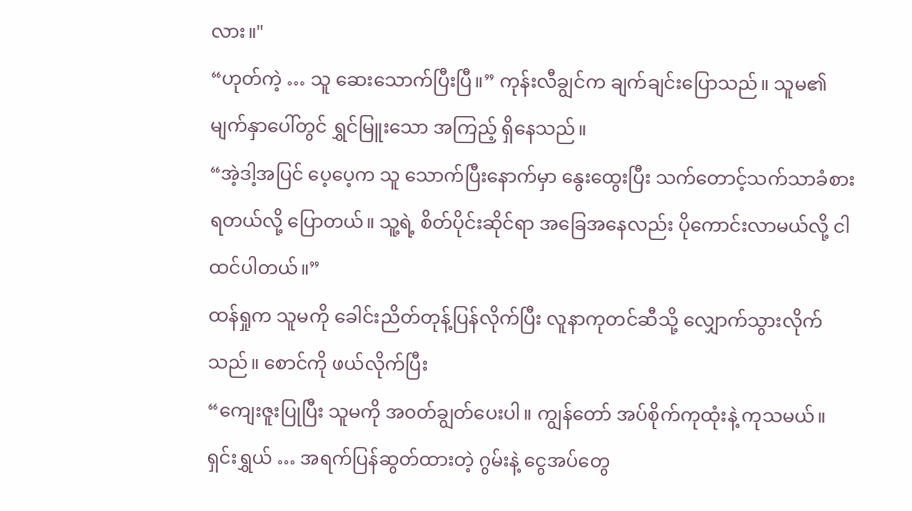လား။"
“ဟုတ်ကဲ့ … သူ ဆေးသောက်ပြီးပြီ။” ကုန်းလီချွင်က ချက်ချင်းပြောသည်။ သူမ၏မျက်နှာပေါ်တွင် ရွှင်မြူးသော အကြည့် ရှိနေသည်။
“အဲ့ဒါ့အပြင် ပေ့ပေ့က သူ သောက်ပြီးနောက်မှာ နွေးထွေးပြီး သက်တောင့်သက်သာခံစားရတယ်လို့ ပြောတယ်။ သူ့ရဲ့ စိတ်ပိုင်းဆိုင်ရာ အခြေအနေလည်း ပိုကောင်းလာမယ်လို့ ငါ ထင်ပါတယ်။”
ထန်ရှုက သူမကို ခေါင်းညိတ်တုန့်ပြန်လိုက်ပြီး လူနာကုတင်ဆီသို့ လျှောက်သွားလိုက်သည်။ စောင်ကို ဖယ်လိုက်ပြီး
“ကျေးဇူးပြုပြီး သူမကို အ၀တ်ချွတ်ပေးပါ။ ကျွန်တော် အပ်စိုက်ကုထုံးနဲ့ ကုသမယ်။ ရှင်းရွှယ် … အရက်ပြန်ဆွတ်ထားတဲ့ ဂွမ်းနဲ့ ငွေအပ်တွေ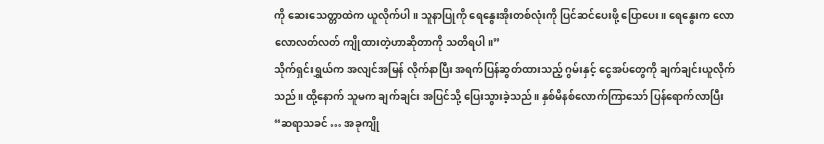ကို ဆေးသေတ္တာထဲက ယူလိုက်ပါ။ သူနာပြုကို ရေနွေးအိုးတစ်လုံးကို ပြင်ဆင်ပေးဖို့ ပြောပေး။ ရေနွေးက လောလောလတ်လတ် ကျိုထားတဲ့ဟာဆိုတာကို သတိရပါ။”
သိုက်ရှင်းရွှယ်က အလျင်အမြန် လိုက်နာပြီး အရက်ပြန်ဆွတ်ထားသည့် ဂွမ်းနှင့် ငွေအပ်တွေကို ချက်ချင်းယူလိုက်သည်။ ထို့နောက် သူမက ချက်ချင်း အပြင်သို့ ပြေးသွားခဲ့သည်။ နှစ်မိနစ်လောက်ကြာသော် ပြန်ရောက်လာပြီး
“ဆရာသခင် … အခုကျို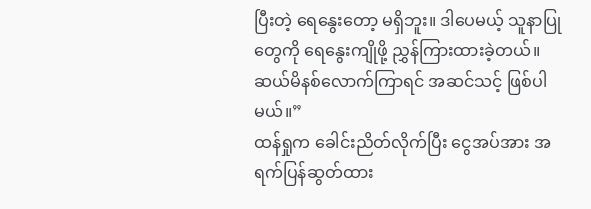ပြီးတဲ့ ရေနွေးတော့ မရှိဘူး။ ဒါပေမယ့် သူနာပြုတွေကို ရေနွေးကျိုဖို့ ညွှန်ကြားထားခဲ့တယ်။ ဆယ်မိနစ်လောက်ကြာရင် အဆင်သင့် ဖြစ်ပါမယ်။”
ထန်ရှုက ခေါင်းညိတ်လိုက်ပြီး ငွေအပ်အား အရက်ပြန်ဆွတ်ထား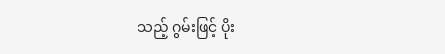သည့် ဂွမ်းဖြင့် ပိုး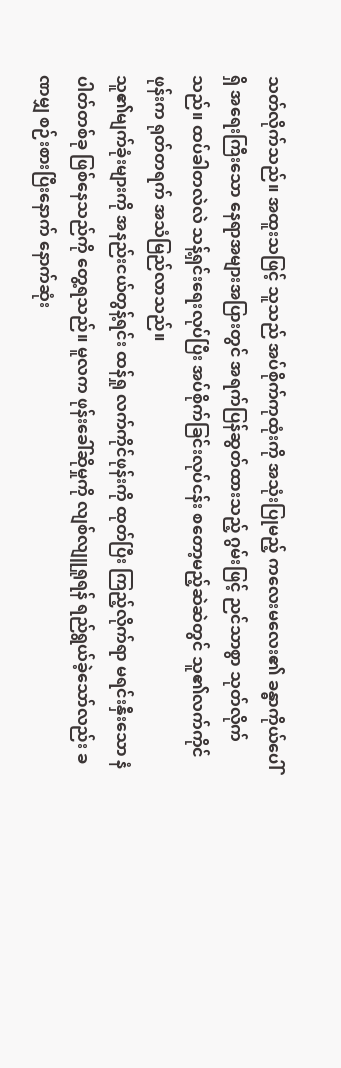သတ်လိုက်သည်။ အထူးသဖြင့် သူသည် အပ်စိုက်ကုထုံးကို အသုံးပြုမည့် ကလေးမလေး၏ ခန္ဓာကိုယ်ပေါ်ရှိ အရေးကြီးသော နေရာအများအပြားတွင် အရက်ပြန်ဆွတ်ထားသည့် ဂွမ်းဖြင့် ညင်သာစွာ သုတ်လိုက်သည်။ ထပ်ခါတလဲလဲ သန့်ရှင်းရေးလုပ်ပြီး အပ်စိုက်ခြင်းလုပ်ငန်း စတော့မည့်ဆဲဆဲတွင် သူ၏လက်ကိုင်ဖုန်းက ရုတ်တရက် အသံမြည်လာသည်။
သူ၏မျက်ခုံးများကို အနည်းငယ်တွန့်ရင်း ထန်ရှု လက်ကိုင်ဖုန်းကို ထုတ်ပြီး ကြည့်လိုက်ရာ မရင်းနှီးသော နံပါတ်တစ်ခု ဖြစ်နေသည်ကို တွေ့ရသည်။ မူလက ဖုန်းခေါ်ဆိုမှုကို လျစ်လျူရှုရန် ရည်ရွယ်ခဲ့သော်လည်း ခဏမျှ စဉ်းစားပြီးနောက် နောက်ဆုံး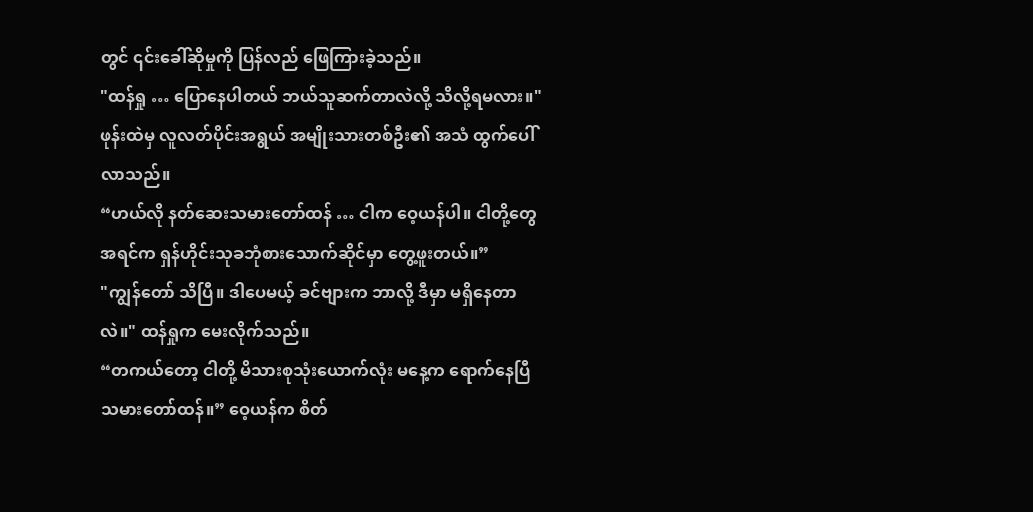တွင် ၎င်းခေါ်ဆိုမှုကို ပြန်လည် ဖြေကြားခဲ့သည်။
"ထန်ရှု … ပြောနေပါတယ် ဘယ်သူဆက်တာလဲလို့ သိလို့ရမလား။"
ဖုန်းထဲမှ လူလတ်ပိုင်းအရွယ် အမျိုးသားတစ်ဦး၏ အသံ ထွက်ပေါ်လာသည်။
“ဟယ်လို နတ်ဆေးသမားတော်ထန် … ငါက ဝေ့ယန်ပါ။ ငါတို့တွေ အရင်က ရှန်ဟိုင်းသုခဘုံစားသောက်ဆိုင်မှာ တွေ့ဖူးတယ်။”
"ကျွန်တော် သိပြီ။ ဒါပေမယ့် ခင်ဗျားက ဘာလို့ ဒီမှာ မရှိနေတာလဲ။" ထန်ရှုက မေးလိုက်သည်။
“တကယ်တော့ ငါတို့ မိသားစုသုံးယောက်လုံး မနေ့က ရောက်နေပြီ သမားတော်ထန်။” ဝေ့ယန်က စိတ်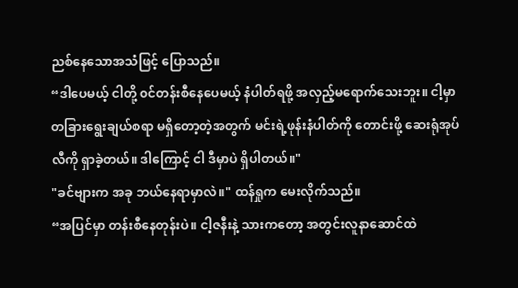ညစ်နေသောအသံဖြင့် ပြောသည်။
“ဒါပေမယ့် ငါတို့ ၀င်တန်းစီနေပေမယ့် နံပါတ်ရဖို့ အလှည့်မရောက်သေးဘူး။ ငါ့မှာ တခြားရွေးချယ်စရာ မရှိတော့တဲ့အတွက် မင်းရဲ့ဖုန်းနံပါတ်ကို တောင်းဖို့ ဆေးရုံအုပ်လီကို ရှာခဲ့တယ်။ ဒါကြောင့် ငါ ဒီမှာပဲ ရှိပါတယ်။"
"ခင်ဗျားက အခု ဘယ်နေရာမှာလဲ။" ထန်ရှုက မေးလိုက်သည်။
“အပြင်မှာ တန်းစီနေတုန်းပဲ။ ငါ့ဇနီးနဲ့ သားကတော့ အတွင်းလူနာဆောင်ထဲ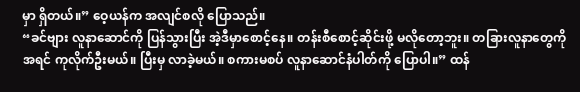မှာ ရှိတယ်။” ဝေ့ယန်က အလျင်စလို ပြောသည်။
“ခင်ဗျား လူနာဆောင်ကို ပြန်သွားပြီး အဲ့ဒီမှာစောင့်နေ။ တန်းစီစောင့်ဆိုင်းဖို့ မလိုတော့ဘူး။ တခြားလူနာတွေကို အရင် ကုလိုက်ဦးမယ်။ ပြီးမှ လာခဲ့မယ်။ စကားမစပ် လူနာဆောင်နံပါတ်ကို ပြောပါ။” ထန်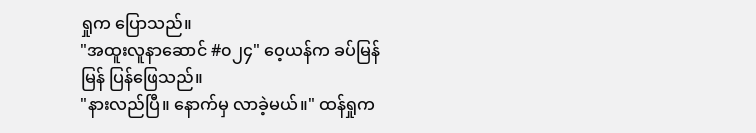ရှုက ပြောသည်။
"အထူးလူနာဆောင် #၀၂၄" ဝေ့ယန်က ခပ်မြန်မြန် ပြန်ဖြေသည်။
"နားလည်ပြီ။ နောက်မှ လာခဲ့မယ်။" ထန်ရှုက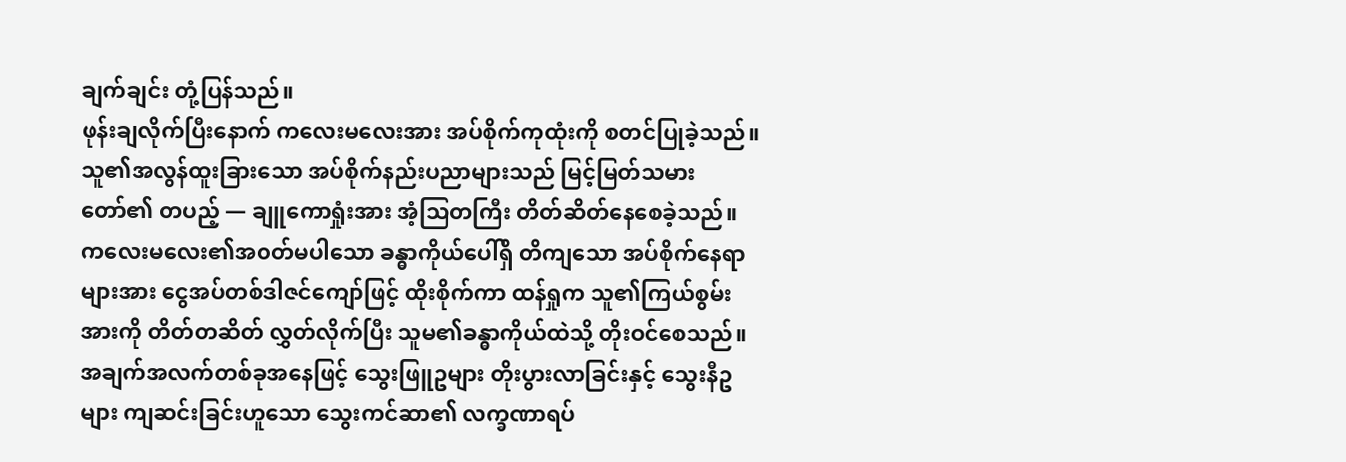ချက်ချင်း တုံ့ပြန်သည်။
ဖုန်းချလိုက်ပြီးနောက် ကလေးမလေးအား အပ်စိုက်ကုထုံးကို စတင်ပြုခဲ့သည်။
သူ၏အလွန်ထူးခြားသော အပ်စိုက်နည်းပညာများသည် မြင့်မြတ်သမားတော်၏ တပည့် — ချူကောရှုံးအား အံ့သြတကြီး တိတ်ဆိတ်နေစေခဲ့သည်။ ကလေးမလေး၏အ၀တ်မပါသော ခန္ဓာကိုယ်ပေါ်ရှိ တိကျသော အပ်စိုက်နေရာများအား ငွေအပ်တစ်ဒါဇင်ကျော်ဖြင့် ထိုးစိုက်ကာ ထန်ရှုက သူ၏ကြယ်စွမ်းအားကို တိတ်တဆိတ် လွှတ်လိုက်ပြီး သူမ၏ခန္ဓာကိုယ်ထဲသို့ တိုးဝင်စေသည်။ အချက်အလက်တစ်ခုအနေဖြင့် သွေးဖြူဥများ တိုးပွားလာခြင်းနှင့် သွေးနီဥများ ကျဆင်းခြင်းဟူသော သွေးကင်ဆာ၏ လက္ခဏာရပ်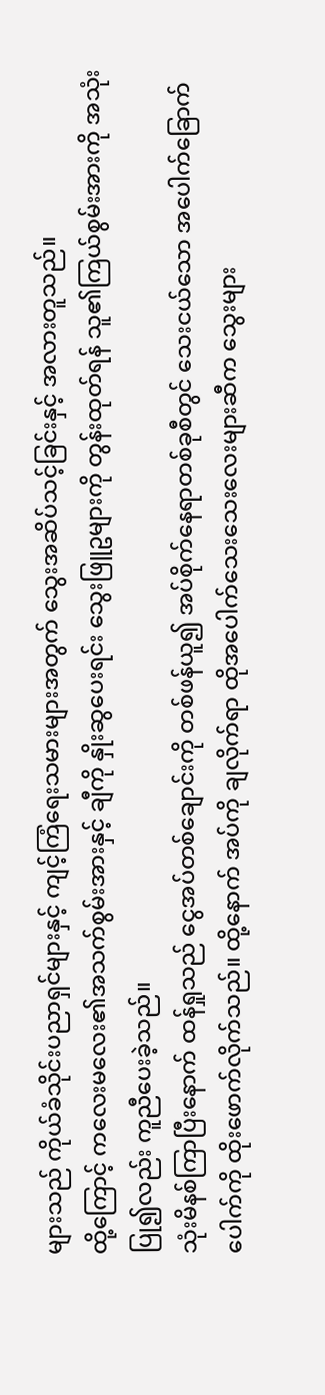များသည် ကိုယ်ခံသိုင်းပညာရှင်များနှင့် ကျင့်ကြံရေးသမားများအတွက် သွေးအဆိပ်သင့်ခြင်းနှင့် အလားတူသည်။
ထို့ကြောင့် ကလေးမလေး၏အသက်စွမ်းအားနှင့် ချီကို နှိုးဆွပေးရင်း သွေးဖြူဥများကို တွန်းထုတ်ရန် သူ၏ကြယ်စွမ်းအားကို အသုံးပြု၍လည်း ကူညီပေးခဲ့သည်။
သုံးမိနစ်ကြာပြီးနောက် ထန်ရှုသည် ငွေအပ်တစ်ချောင်းကို တစ်ဖန်ယူ၍ အပ်စိုက်နေရာတစ်ခုစီတွင် သေးငယ်သော အပေါက်ခြောက်ပေါက်ကို ထိုးဖောက်လိုက်သည်။ ထို့နောက် အပ်ကို ချလိုက်ရာ ထိုအပေါက်သေးသေးလေးများဆီက သွေးများ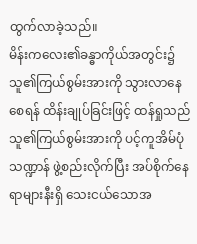ထွက်လာခဲ့သည်။
မိန်းကလေး၏ခန္ဓာကိုယ်အတွင်း၌ သူ၏ကြယ်စွမ်းအားကို သွားလာနေစေရန် ထိန်းချုပ်ခြင်းဖြင့် ထန်ရှုသည် သူ၏ကြယ်စွမ်းအားကို ပင့်ကူအိမ်ပုံသဏ္ဍာန် ဖွဲ့စည်းလိုက်ပြီး အပ်စိုက်နေရာများနီးရှိ သေးငယ်သောအ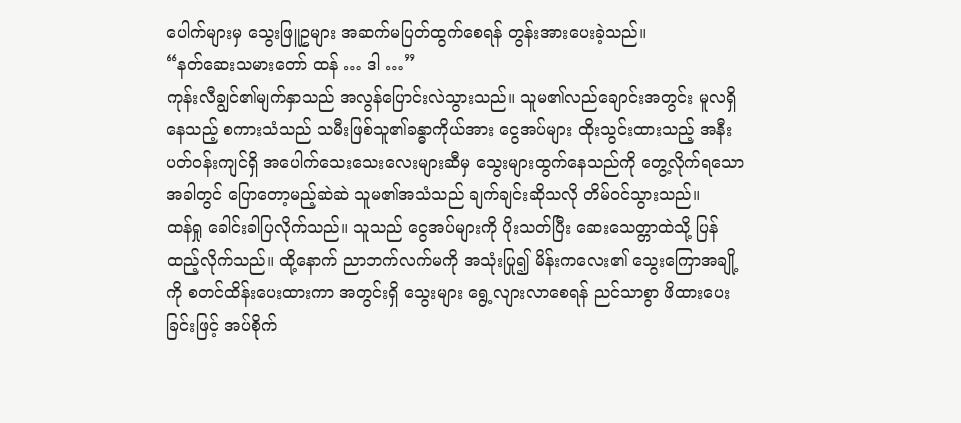ပေါက်များမှ သွေးဖြူဥများ အဆက်မပြတ်ထွက်စေရန် တွန်းအားပေးခဲ့သည်။
“နတ်ဆေးသမားတော် ထန် … ဒါ …”
ကုန်းလီချွင်၏မျက်နှာသည် အလွန်ပြောင်းလဲသွားသည်။ သူမ၏လည်ချောင်းအတွင်း မူလရှိနေသည့် စကားသံသည် သမီးဖြစ်သူ၏ခန္ဓာကိုယ်အား ငွေအပ်များ ထိုးသွင်းထားသည့် အနီးပတ်ဝန်းကျင်ရှိ အပေါက်သေးသေးလေးများဆီမှ သွေးများထွက်နေသည်ကို တွေ့လိုက်ရသောအခါတွင် ပြောတော့မည့်ဆဲဆဲ သူမ၏အသံသည် ချက်ချင်းဆိုသလို တိမ်၀င်သွားသည်။
ထန်ရှု ခေါင်းခါပြလိုက်သည်။ သူသည် ငွေအပ်များကို ပိုးသတ်ပြီး ဆေးသေတ္တာထဲသို့ ပြန်ထည့်လိုက်သည်။ ထို့နောက် ညာဘက်လက်မကို အသုံးပြု၍ မိန်းကလေး၏ သွေးကြောအချို့ကို စတင်ထိန်းပေးထားကာ အတွင်းရှိ သွေးများ ရွေ့လျားလာစေရန် ညင်သာစွာ ဖိထားပေးခြင်းဖြင့် အပ်စိုက်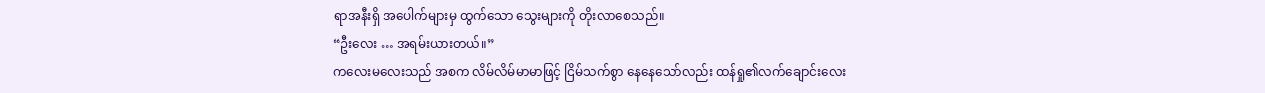ရာအနီးရှိ အပေါက်များမှ ထွက်သော သွေးများကို တိုးလာစေသည်။
“ဦးလေး … အရမ်းယားတယ်။”
ကလေးမလေးသည် အစက လိမ်လိမ်မာမာဖြင့် ငြိမ်သက်စွာ နေနေသော်လည်း ထန်ရှု၏လက်ချောင်းလေး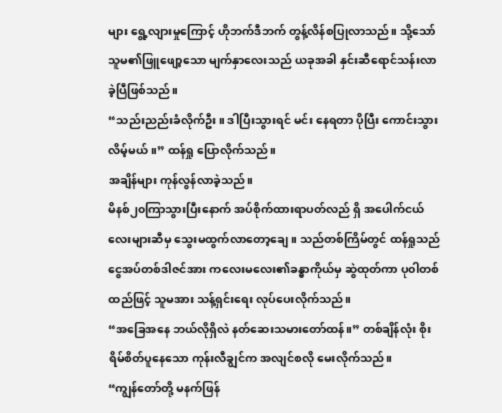များ ရွေ့လျားမှုကြောင့် ဟိုဘက်ဒီဘက် တွန့်လိန်စပြုလာသည်။ သို့သော် သူမ၏ဖြူဖျော့သော မျက်နှာလေးသည် ယခုအခါ နှင်းဆီရောင်သန်းလာခဲ့ပြီဖြစ်သည်။
“သည်းညည်းခံလိုက်ဦး။ ဒါပြီးသွားရင် မင်း နေရတာ ပိုပြီး ကောင်းသွားလိမ့်မယ်။” ထန်ရှု ပြောလိုက်သည်။
အချိန်များ ကုန်လွန်လာခဲ့သည်။
မိနစ်၂၀ကြာသွားပြီးနောက် အပ်စိုက်ထားရာပတ်လည် ရှိ အပေါက်ငယ်လေးများဆီမှ သွေးမထွက်လာတော့ချေ။ သည်တစ်ကြိမ်တွင် ထန်ရှုသည် ငွေအပ်တစ်ဒါဇင်အား ကလေးမလေး၏ခန္ဓာကိုယ်မှ ဆွဲထုတ်ကာ ပု၀ါတစ်ထည်ဖြင့် သူမအား သန့်ရှင်းရေး လုပ်ပေးလိုက်သည်။
“အခြေအနေ ဘယ်လိုရှိလဲ နတ်ဆေးသမားတော်ထန်။” တစ်ချိန်လုံး စိုးရိမ်စိတ်ပူနေသော ကုန်းလီချွင်က အလျင်စလို မေးလိုက်သည်။
“ကျွန်တော်တို့ မနက်ဖြန်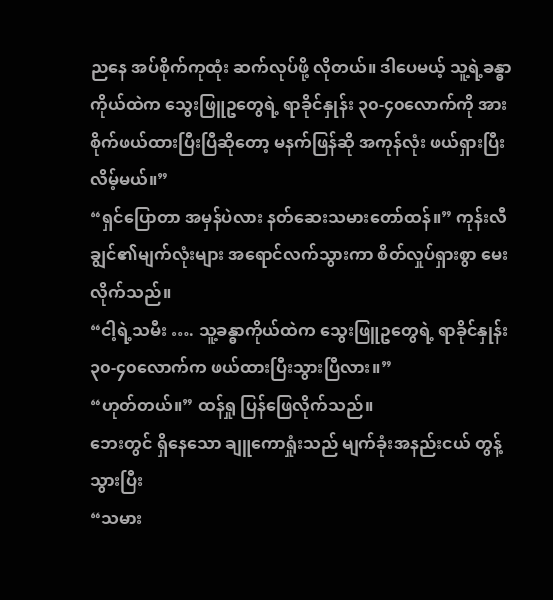ညနေ အပ်စိုက်ကုထုံး ဆက်လုပ်ဖို့ လိုတယ်။ ဒါပေမယ့် သူ့ရဲ့ခန္ဓာကိုယ်ထဲက သွေးဖြူဥတွေရဲ့ ရာခိုင်နှုန်း ၃၀-၄၀လောက်ကို အားစိုက်ဖယ်ထားပြီးပြီဆိုတော့ မနက်ဖြန်ဆို အကုန်လုံး ဖယ်ရှားပြီးလိမ့်မယ်။”
“ရှင်ပြောတာ အမှန်ပဲလား နတ်ဆေးသမားတော်ထန်။” ကုန်းလီချွင်၏မျက်လုံးများ အရောင်လက်သွားကာ စိတ်လှုပ်ရှားစွာ မေးလိုက်သည်။
“ငါ့ရဲ့သမီး …. သူ့ခန္ဓာကိုယ်ထဲက သွေးဖြူဥတွေရဲ့ ရာခိုင်နှုန်း ၃၀-၄၀လောက်က ဖယ်ထားပြီးသွားပြီလား။”
“ဟုတ်တယ်။” ထန်ရှု ပြန်ဖြေလိုက်သည်။
ဘေးတွင် ရှိနေသော ချူကောရှုံးသည် မျက်ခုံးအနည်းငယ် တွန့်သွားပြီး
“သမား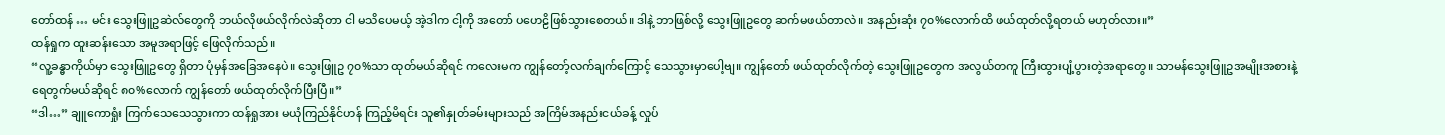တော်ထန် … မင်း သွေးဖြူဥဆဲလ်တွေကို ဘယ်လိုဖယ်လိုက်လဲဆိုတာ ငါ မသိပေမယ့် အဲ့ဒါက ငါ့ကို အတော် ပဟေဠိဖြစ်သွားစေတယ်။ ဒါနဲ့ ဘာဖြစ်လို့ သွေးဖြူဥတွေ ဆက်မဖယ်တာလဲ။ အနည်းဆုံး ၇၀%လောက်ထိ ဖယ်ထုတ်လို့ရတယ် မဟုတ်လား။”
ထန်ရှုက ထူးဆန်းသော အမူအရာဖြင့် ဖြေလိုက်သည်။
“လူ့ခန္ဓာကိုယ်မှာ သွေးဖြူဥတွေ ရှိတာ ပုံမှန်အခြေအနေပဲ။ သွေးဖြူဥ ၇၀%သာ ထုတ်မယ်ဆိုရင် ကလေးမက ကျွန်တော့်လက်ချက်ကြောင့် သေသွားမှာပေါ့ဗျ။ ကျွန်တော် ဖယ်ထုတ်လိုက်တဲ့ သွေးဖြူဥတွေက အလွယ်တကူ ကြီးထွားပျံ့ပွားတဲ့အရာတွေ။ သာမန်သွေးဖြူဥအမျိုးအစားနဲ့ ရေတွက်မယ်ဆိုရင် ၈၀%လောက် ကျွန်တော် ဖယ်ထုတ်လိုက်ပြီးပြီ။”
“ဒါ…” ချူကောရှုံး ကြက်သေသေသွားကာ ထန်ရှုအား မယုံကြည်နိုင်ဟန် ကြည့်မိရင်း သူ၏နှုတ်ခမ်းများသည် အကြိမ်အနည်းငယ်ခန့် လှုပ်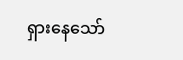ရှားနေသော်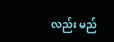လည်း မည်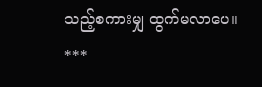သည့်စကားမျှ ထွက်မလာပေ။
***